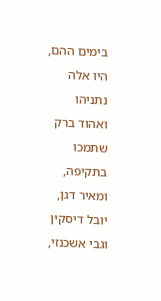בימים ההם, היו אלה נתניהו ואהוד ברק שתמכו בתקיפה, ומאיר דגן, יובל דיסקין וגבי אשכנזי,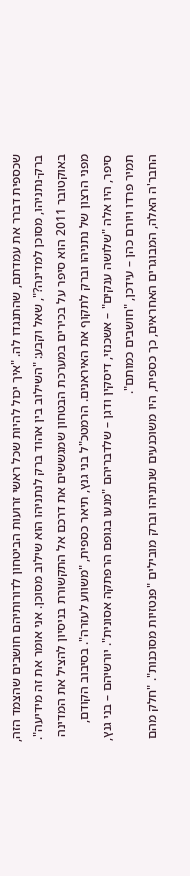שכספית דברר את עמדתם, שהתנגדו לה. "איך יכול להיות שכל ראשי זרועות הביטחון לדורותיהם חושבים שהצמד הזה, ברק-נתניהו, מסוכן למדינה?", שאל וקבע: "השילוב בין אהוד ברק לנתניהו הוא שילוב מסוכן. אני אומר את זה מידיעה".
באוקטובר 2011 הוא סיפר על בכירים במערכת הבטחון שמגששים את דרכם אל התקשורת בניסיון להציל את המדינה מפני הרצון של נתניהו וברק לתקוף את האיראנים. הרמטכ"ל בני גנץ, תיאר כספית, "משווע לעזרה". בסיבוב הקודם, סיפר, היו אלה "שלושה ענקים" – אשכנזי, דיסקין ודגן – שלדבריהם "מנעו בגופם הרפתקה אסונית". יורשיהם – בני גנץ, תמיר פרדו ויורם כהן – עידכן, "חושבים כמותם".
החבר'ה האלה, המבוגרים האחראים, כך כספית, היו משוכנעים שנתניהו וברק מובילים "פנטזיות מסוכנות". "חלק מהם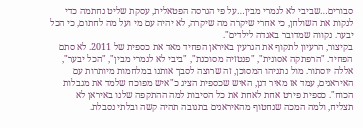סבורים…שביבי לא לגמרי מבין…על פי הגרסה הפטאלית, עסקת שליט נחתמה כדי לנקות את השולחן, כי אחרי שיקרה מה שיקרה, לא יהיה עם מי ועל מה לחתום, כי הכל יבער. נקווה שמדובר באגדה לילדים".
בקיצור, הרעיון לתקוף את הגרעין באיראן הפחיד מאד את כספית של 2011. לא סתם הפחיד. "הרפתקה אסונית", "פנטזיה מסוכנת", "ביבי לא לגמרי מבין", "הכל יבער", אללה יוסתור. מול נתניהו המסוכן, זה שרוצה לסבך אותנו במלחמות מיותרות עם האיראנים, עמד אז מאיר דגן, האיש שכספית הציג כ"איש מפוכח שלמד את מגבלות הכוח". כספית פירט אחת לאחת את כל הסיבות למה ההתקפה שלנו באיראן לא תצליח, ולמה המכה שנחטוף מהאיראנים בתגובה תהיה קשה ובלתי נסבלת.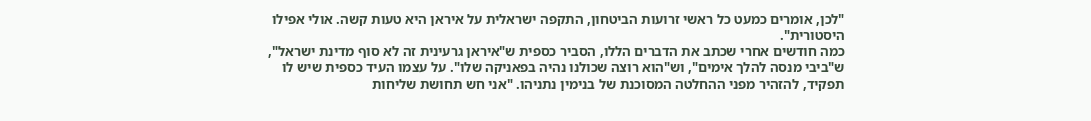"לכן, אומרים כמעט כל ראשי זרועות הביטחון, התקפה ישראלית על איראן היא טעות קשה. אולי אפילו היסטורית".
כמה חודשים אחרי שכתב את הדברים הללו, הסביר כספית ש"איראן גרעינית זה לא סוף מדינת ישראל", ש"ביבי מנסה להלך אימים", וש"הוא רוצה שכולנו נהיה בפאניקה שלו". על עצמו העיד כספית שיש לו תפקיד, להזהיר מפני ההחלטה המסוכנת של בנימין נתניהו. "אני חש תחושת שליחות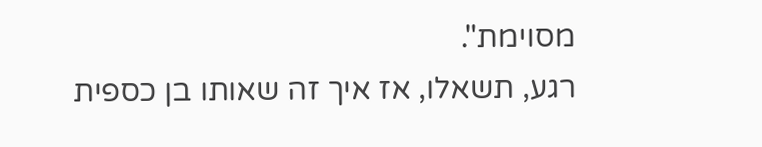מסוימת".
רגע, תשאלו, אז איך זה שאותו בן כספית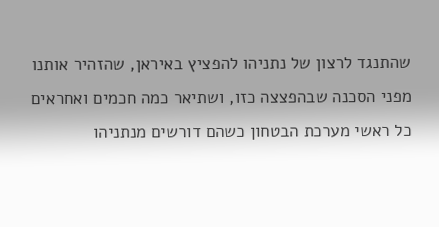שהתנגד לרצון של נתניהו להפציץ באיראן, שהזהיר אותנו מפני הסכנה שבהפצצה כזו, ושתיאר כמה חכמים ואחראים כל ראשי מערכת הבטחון כשהם דורשים מנתניהו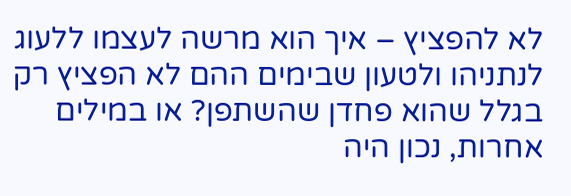לא להפציץ – איך הוא מרשה לעצמו ללעוג לנתניהו ולטעון שבימים ההם לא הפציץ רק בגלל שהוא פחדן שהשתפן? או במילים אחרות, נכון היה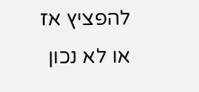להפציץ אז או לא נכון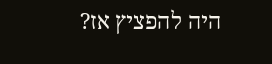היה להפציץ אז?